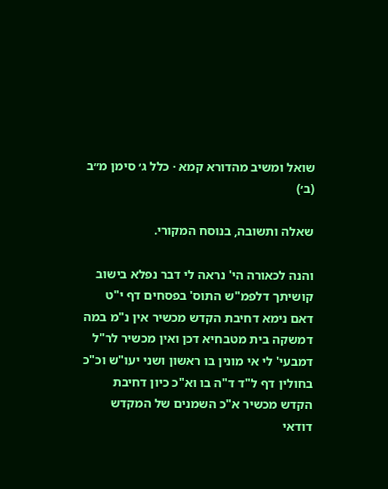שואל ומשיב מהדורא קמא · כלל ג׳ סימן מ״ב (ב׳)

שאלה ותשובה, בנוסח המקורי.

והנה לכאורה הי' נראה לי דבר נפלא בישוב קושיתך דלפמ"ש התוס' בפסחים דף י"ט דאם נימא דחיבת הקדש מכשיר אין נ"מ במה דמשקה בית מטבחיא דכן ואין מכשיר לר"ל דמבעי' לי אי מונין בו ראשון ושני יעו"ש וכ"כ בחולין דף ל"ד ד"ה בו וא"כ כיון דחיבת הקדש מכשיר א"כ השמנים של המקדש דודאי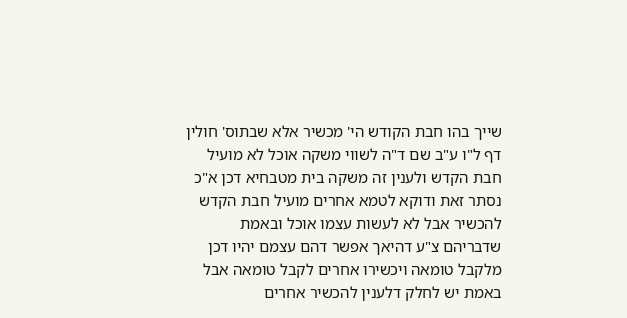שייך בהו חבת הקודש הי' מכשיר אלא שבתוס' חולין דף ל"ו ע"ב שם ד"ה לשווי משקה אוכל לא מועיל חבת הקדש ולענין זה משקה בית מטבחיא דכן א"כ נסתר זאת ודוקא לטמא אחרים מועיל חבת הקדש להכשיר אבל לא לעשות עצמו אוכל ובאמת שדבריהם צ"ע דהיאך אפשר דהם עצמם יהיו דכן מלקבל טומאה ויכשירו אחרים לקבל טומאה אבל באמת יש לחלק דלענין להכשיר אחרים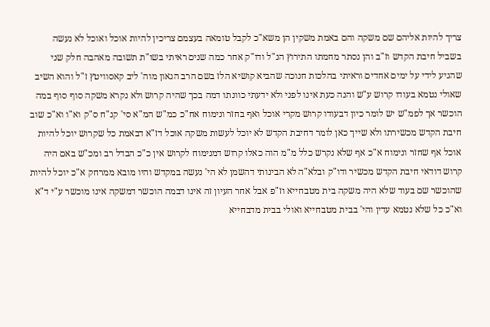צריך להיות אליהם שם משקה והם באמת משקין הן משא"כ לקבל טומאה בעצמם צריכין להיות אוכל ואוכל לא נעשה בשביל חיבת הקדש וז"ב והן נסתר מחמתו התירוץ הנ"ל ודו"ק אחר כמה שנים ראיתי בשו"ת תשובה מאהבה חלק שני שהגיע לידי על ימים אחדים וראיתי בהלכות חנוכה שהביא קושיא הלז בשם הרב הגאון מוה' ליב קאסוויטץ ז"ל והוא השיב שאולי נטמא בעודו קרוש ע"ש והנה כעת אינו לפני ולא ידעתי כוונתו דמה בכך שהיה קרוש ולא נקרא משקה סוף סוף במה הוכשר אך לפמ"ש יש לומר כיון דבעודו קרוש מקרי אוכל ואף בחזר ונימוח אח"כ כמ"ש המ"א סי' קנ"ח ס"ק וא"ו וא"כ שוב חיבת הקדש מכשירתו ולא שייך כאן לומר דחיבת הקדש לא יוכל לעשות משקה אוכל דז"א דבאמת כל שקרוש יוכל להיות אוכל אף שחזר ונימוח א"כ אף שלא נקרש כלל מ"מ הוה כאלו קרוש דמנימוח לקרוש אין כ"כ הבדל רב ומכ"ש באם היה קרוש דודאי חיבת הקדש מכשיר ודו"ק ובלא"ה לא הבינותי דהשמן לא הי' נעשה במקדש והיו מובא ממרחק א"כ יוכל להיות שהוכשר שם בעוד שלא היה משקה בית מטבחייא וז"פ אבל אחר העיון זה אינו דבמה הוכשר דמשקה אינו מוכשר ע"י ד"א וא"כ כל שלא נטמא עדין והי' בבית מטבחייא ואולי בבית מדבחייא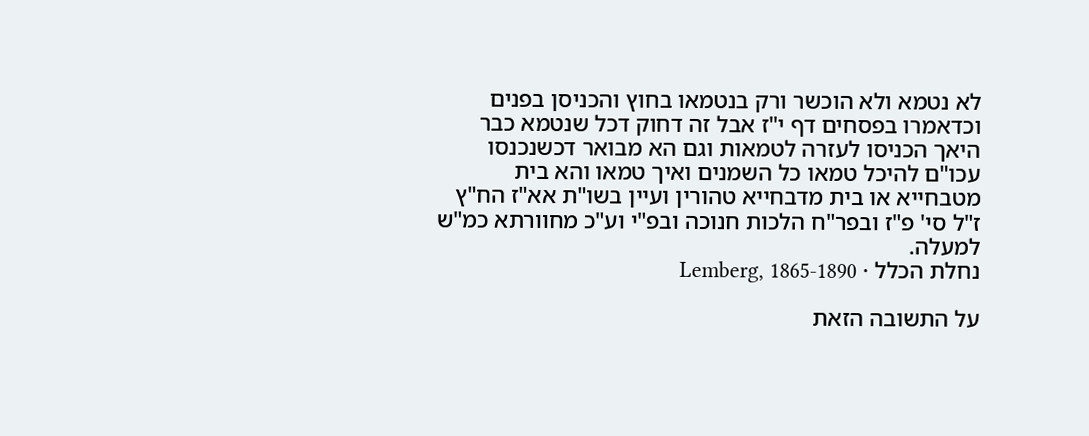לא נטמא ולא הוכשר ורק בנטמאו בחוץ והכניסן בפנים וכדאמרו בפסחים דף י"ז אבל זה דחוק דכל שנטמא כבר היאך הכניסו לעזרה לטמאות וגם הא מבואר דכשנכנסו עכו"ם להיכל טמאו כל השמנים ואיך טמאו והא בית מטבחייא או בית מדבחייא טהורין ועיין בשו"ת אא"ז הח"ץ ז"ל סי' פ"ז ובפר"ח הלכות חנוכה ובפ"י וע"כ מחוורתא כמ"ש למעלה.
נחלת הכלל · Lemberg, 1865-1890

על התשובה הזאת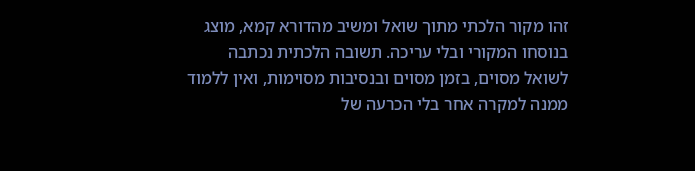זהו מקור הלכתי מתוך שואל ומשיב מהדורא קמא, מוצג בנוסחו המקורי ובלי עריכה. תשובה הלכתית נכתבה לשואל מסוים, בזמן מסוים ובנסיבות מסוימות, ואין ללמוד ממנה למקרה אחר בלי הכרעה של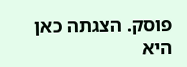פוסק. הצגתה כאן היא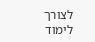לצורך לימוד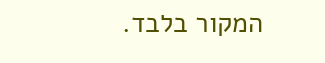המקור בלבד.